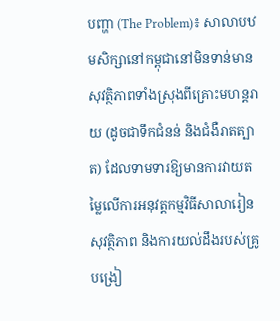បញ្ហា (The Problem)៖ សាលាបឋមសិក្សានៅកម្ពុជានៅមិនទាន់មានសុវត្ថិភាពទាំងស្រុងពីគ្រោះមហន្តរាយ (ដូចជាទឹកជំនន់ និងជំងឺរាតត្បាត) ដែលទាមទារឱ្យមានការវាយតម្លៃលើការអនុវត្តកម្មវិធីសាលារៀនសុវត្ថិភាព និងការយល់ដឹងរបស់គ្រូបង្រៀ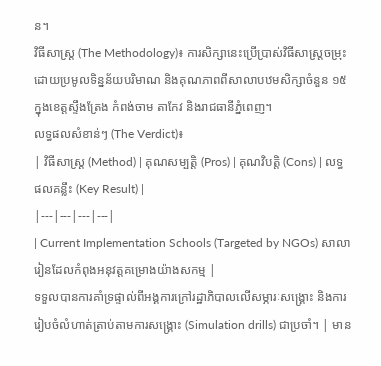ន។
វិធីសាស្ត្រ (The Methodology)៖ ការសិក្សានេះប្រើប្រាស់វិធីសាស្ត្រចម្រុះដោយប្រមូលទិន្នន័យបរិមាណ និងគុណភាពពីសាលាបឋមសិក្សាចំនួន ១៥ ក្នុងខេត្តស្ទឹងត្រែង កំពង់ចាម តាកែវ និងរាជធានីភ្នំពេញ។
លទ្ធផលសំខាន់ៗ (The Verdict)៖
| វិធីសាស្ត្រ (Method) | គុណសម្បត្តិ (Pros) | គុណវិបត្តិ (Cons) | លទ្ធផលគន្លឹះ (Key Result) |
|---|---|---|---|
| Current Implementation Schools (Targeted by NGOs) សាលារៀនដែលកំពុងអនុវត្តគម្រោងយ៉ាងសកម្ម |
ទទួលបានការគាំទ្រផ្ទាល់ពីអង្គការក្រៅរដ្ឋាភិបាលលើសម្ភារៈសង្គ្រោះ និងការរៀបចំលំហាត់ត្រាប់តាមការសង្គ្រោះ (Simulation drills) ជាប្រចាំ។ | មាន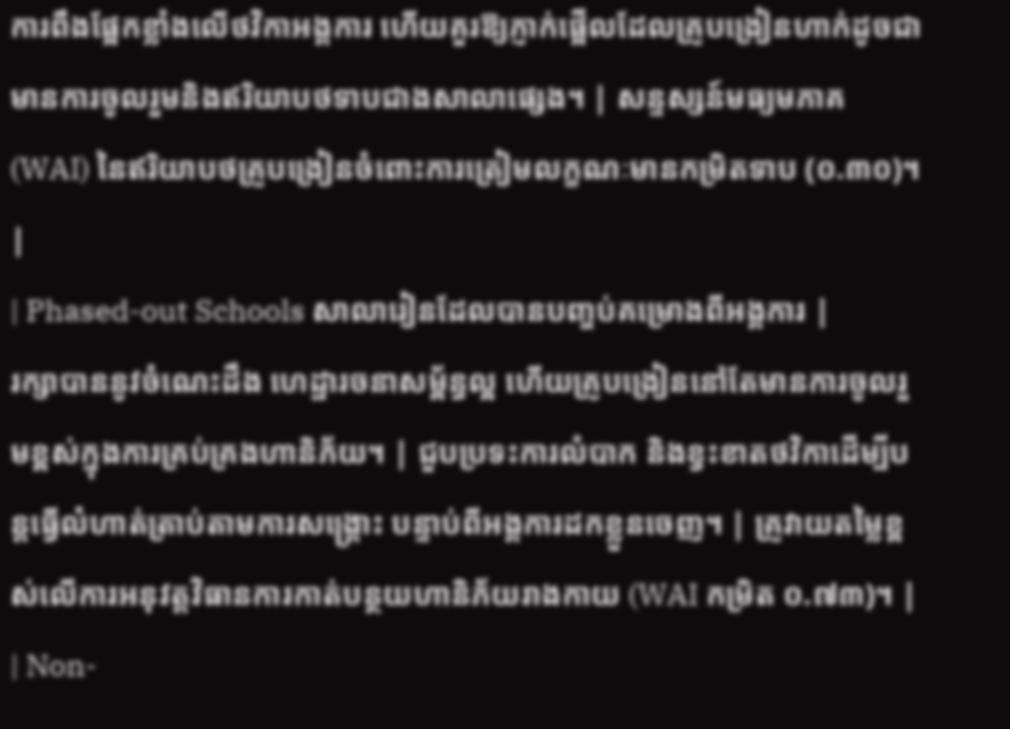ការពឹងផ្អែកខ្លាំងលើថវិកាអង្គការ ហើយគួរឱ្យភ្ញាក់ផ្អើលដែលគ្រូបង្រៀនហាក់ដូចជាមានការចូលរួមនិងឥរិយាបថទាបជាងសាលាផ្សេង។ | សន្ទស្សន៍មធ្យមភាគ (WAI) នៃឥរិយាបថគ្រូបង្រៀនចំពោះការត្រៀមលក្ខណៈមានកម្រិតទាប (០.៣០)។ |
| Phased-out Schools សាលារៀនដែលបានបញ្ចប់គម្រោងពីអង្គការ |
រក្សាបាននូវចំណេះដឹង ហេដ្ឋារចនាសម្ព័ន្ធល្អ ហើយគ្រូបង្រៀននៅតែមានការចូលរួមខ្ពស់ក្នុងការគ្រប់គ្រងហានិភ័យ។ | ជួបប្រទះការលំបាក និងខ្វះខាតថវិកាដើម្បីបន្តធ្វើលំហាត់ត្រាប់តាមការសង្គ្រោះ បន្ទាប់ពីអង្គការដកខ្លួនចេញ។ | គ្រូវាយតម្លៃខ្ពស់លើការអនុវត្តវិធានការកាត់បន្ថយហានិភ័យរាងកាយ (WAI កម្រិត ០.៧៣)។ |
| Non-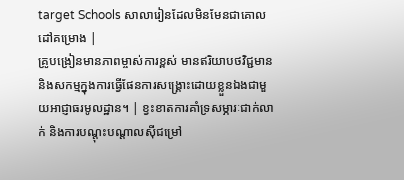target Schools សាលារៀនដែលមិនមែនជាគោលដៅគម្រោង |
គ្រូបង្រៀនមានភាពម្ចាស់ការខ្ពស់ មានឥរិយាបថវិជ្ជមាន និងសកម្មក្នុងការធ្វើផែនការសង្គ្រោះដោយខ្លួនឯងជាមួយអាជ្ញាធរមូលដ្ឋាន។ | ខ្វះខាតការគាំទ្រសម្ភារៈជាក់លាក់ និងការបណ្តុះបណ្តាលស៊ីជម្រៅ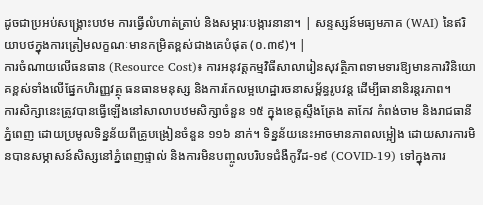ដូចជាប្រអប់សង្គ្រោះបឋម ការធ្វើលំហាត់ត្រាប់ និងសម្ភារៈបង្ការនានា។ | សន្ទស្សន៍មធ្យមភាគ (WAI) នៃឥរិយាបថក្នុងការត្រៀមលក្ខណៈមានកម្រិតខ្ពស់ជាងគេបំផុត (០.៣៩)។ |
ការចំណាយលើធនធាន (Resource Cost)៖ ការអនុវត្តកម្មវិធីសាលារៀនសុវត្ថិភាពទាមទារឱ្យមានការវិនិយោគខ្ពស់ទាំងលើផ្នែកហិរញ្ញវត្ថុ ធនធានមនុស្ស និងការកែលម្អហេដ្ឋារចនាសម្ព័ន្ធរូបវន្ត ដើម្បីធានានិរន្តរភាព។
ការសិក្សានេះត្រូវបានធ្វើឡើងនៅសាលាបឋមសិក្សាចំនួន ១៥ ក្នុងខេត្តស្ទឹងត្រែង តាកែវ កំពង់ចាម និងរាជធានីភ្នំពេញ ដោយប្រមូលទិន្នន័យពីគ្រូបង្រៀនចំនួន ១១៦ នាក់។ ទិន្នន័យនេះអាចមានភាពលម្អៀង ដោយសារការមិនបានសម្ភាសន៍សិស្សនៅភ្នំពេញផ្ទាល់ និងការមិនបញ្ចូលបរិបទជំងឺកូវីដ-១៩ (COVID-19) ទៅក្នុងការ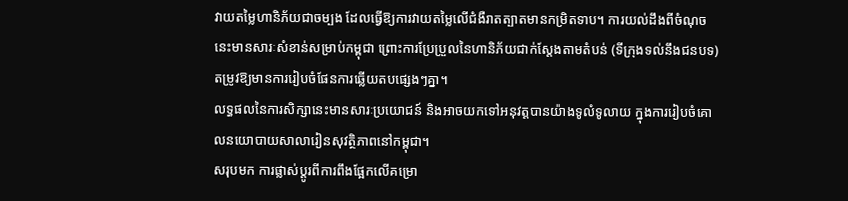វាយតម្លៃហានិភ័យជាចម្បង ដែលធ្វើឱ្យការវាយតម្លៃលើជំងឺរាតត្បាតមានកម្រិតទាប។ ការយល់ដឹងពីចំណុចនេះមានសារៈសំខាន់សម្រាប់កម្ពុជា ព្រោះការប្រែប្រួលនៃហានិភ័យជាក់ស្តែងតាមតំបន់ (ទីក្រុងទល់នឹងជនបទ) តម្រូវឱ្យមានការរៀបចំផែនការឆ្លើយតបផ្សេងៗគ្នា។
លទ្ធផលនៃការសិក្សានេះមានសារៈប្រយោជន៍ និងអាចយកទៅអនុវត្តបានយ៉ាងទូលំទូលាយ ក្នុងការរៀបចំគោលនយោបាយសាលារៀនសុវត្ថិភាពនៅកម្ពុជា។
សរុបមក ការផ្លាស់ប្តូរពីការពឹងផ្អែកលើគម្រោ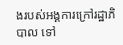ងរបស់អង្គការក្រៅរដ្ឋាភិបាល ទៅ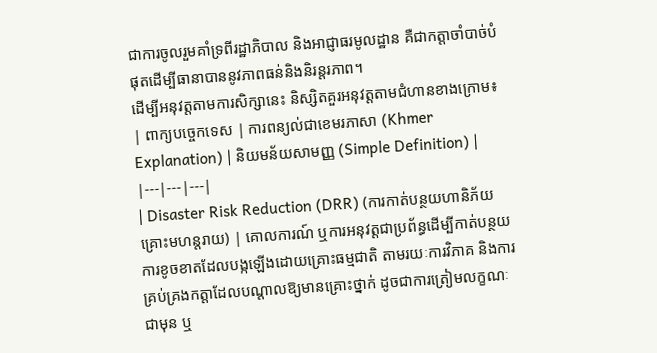ជាការចូលរួមគាំទ្រពីរដ្ឋាភិបាល និងអាជ្ញាធរមូលដ្ឋាន គឺជាកត្តាចាំបាច់បំផុតដើម្បីធានាបាននូវភាពធន់និងនិរន្តរភាព។
ដើម្បីអនុវត្តតាមការសិក្សានេះ និស្សិតគួរអនុវត្តតាមជំហានខាងក្រោម៖
| ពាក្យបច្ចេកទេស | ការពន្យល់ជាខេមរភាសា (Khmer Explanation) | និយមន័យសាមញ្ញ (Simple Definition) |
|---|---|---|
| Disaster Risk Reduction (DRR) (ការកាត់បន្ថយហានិភ័យគ្រោះមហន្តរាយ) | គោលការណ៍ ឬការអនុវត្តជាប្រព័ន្ធដើម្បីកាត់បន្ថយការខូចខាតដែលបង្កឡើងដោយគ្រោះធម្មជាតិ តាមរយៈការវិភាគ និងការគ្រប់គ្រងកត្តាដែលបណ្តាលឱ្យមានគ្រោះថ្នាក់ ដូចជាការត្រៀមលក្ខណៈជាមុន ឬ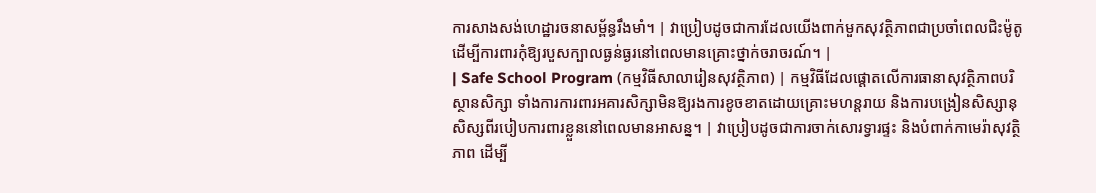ការសាងសង់ហេដ្ឋារចនាសម្ព័ន្ធរឹងមាំ។ | វាប្រៀបដូចជាការដែលយើងពាក់មួកសុវត្ថិភាពជាប្រចាំពេលជិះម៉ូតូ ដើម្បីការពារកុំឱ្យរបួសក្បាលធ្ងន់ធ្ងរនៅពេលមានគ្រោះថ្នាក់ចរាចរណ៍។ |
| Safe School Program (កម្មវិធីសាលារៀនសុវត្ថិភាព) | កម្មវិធីដែលផ្តោតលើការធានាសុវត្ថិភាពបរិស្ថានសិក្សា ទាំងការការពារអគារសិក្សាមិនឱ្យរងការខូចខាតដោយគ្រោះមហន្តរាយ និងការបង្រៀនសិស្សានុសិស្សពីរបៀបការពារខ្លួននៅពេលមានអាសន្ន។ | វាប្រៀបដូចជាការចាក់សោរទ្វារផ្ទះ និងបំពាក់កាមេរ៉ាសុវត្ថិភាព ដើម្បី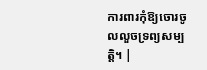ការពារកុំឱ្យចោរចូលលួចទ្រព្យសម្បត្តិ។ |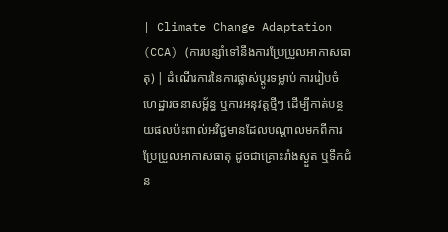| Climate Change Adaptation (CCA) (ការបន្សាំទៅនឹងការប្រែប្រួលអាកាសធាតុ) | ដំណើរការនៃការផ្លាស់ប្តូរទម្លាប់ ការរៀបចំហេដ្ឋារចនាសម្ព័ន្ធ ឬការអនុវត្តថ្មីៗ ដើម្បីកាត់បន្ថយផលប៉ះពាល់អវិជ្ជមានដែលបណ្តាលមកពីការប្រែប្រួលអាកាសធាតុ ដូចជាគ្រោះរាំងស្ងួត ឬទឹកជំន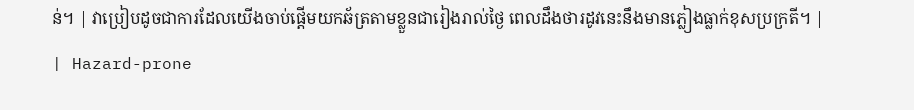ន់។ | វាប្រៀបដូចជាការដែលយើងចាប់ផ្តើមយកឆ័ត្រតាមខ្លួនជារៀងរាល់ថ្ងៃ ពេលដឹងថារដូវនេះនឹងមានភ្លៀងធ្លាក់ខុសប្រក្រតី។ |
| Hazard-prone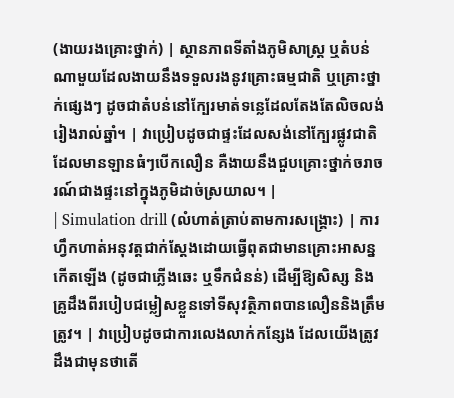(ងាយរងគ្រោះថ្នាក់) | ស្ថានភាពទីតាំងភូមិសាស្រ្ត ឬតំបន់ណាមួយដែលងាយនឹងទទួលរងនូវគ្រោះធម្មជាតិ ឬគ្រោះថ្នាក់ផ្សេងៗ ដូចជាតំបន់នៅក្បែរមាត់ទន្លេដែលតែងតែលិចលង់រៀងរាល់ឆ្នាំ។ | វាប្រៀបដូចជាផ្ទះដែលសង់នៅក្បែរផ្លូវជាតិដែលមានឡានធំៗបើកលឿន គឺងាយនឹងជួបគ្រោះថ្នាក់ចរាចរណ៍ជាងផ្ទះនៅក្នុងភូមិដាច់ស្រយាល។ |
| Simulation drill (លំហាត់ត្រាប់តាមការសង្គ្រោះ) | ការហ្វឹកហាត់អនុវត្តជាក់ស្តែងដោយធ្វើពុតជាមានគ្រោះអាសន្នកើតឡើង (ដូចជាភ្លើងឆេះ ឬទឹកជំនន់) ដើម្បីឱ្យសិស្ស និងគ្រូដឹងពីរបៀបជម្លៀសខ្លួនទៅទីសុវត្ថិភាពបានលឿននិងត្រឹមត្រូវ។ | វាប្រៀបដូចជាការលេងលាក់កន្សែង ដែលយើងត្រូវដឹងជាមុនថាតើ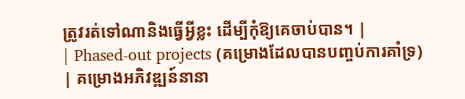ត្រូវរត់ទៅណានិងធ្វើអ្វីខ្លះ ដើម្បីកុំឱ្យគេចាប់បាន។ |
| Phased-out projects (គម្រោងដែលបានបញ្ចប់ការគាំទ្រ) | គម្រោងអភិវឌ្ឍន៍នានា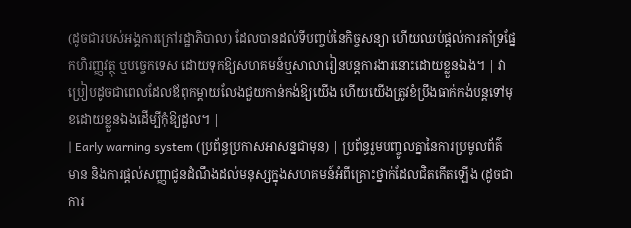(ដូចជារបស់អង្គការក្រៅរដ្ឋាភិបាល) ដែលបានដល់ទីបញ្ចប់នៃកិច្ចសន្យា ហើយឈប់ផ្តល់ការគាំទ្រផ្នែកហិរញ្ញវត្ថុ ឬបច្ចេកទេស ដោយទុកឱ្យសហគមន៍ឬសាលារៀនបន្តការងារនោះដោយខ្លួនឯង។ | វាប្រៀបដូចជាពេលដែលឪពុកម្តាយលែងជួយកាន់កង់ឱ្យយើង ហើយយើងត្រូវខំប្រឹងធាក់កង់បន្តទៅមុខដោយខ្លួនឯងដើម្បីកុំឱ្យដួល។ |
| Early warning system (ប្រព័ន្ធប្រកាសអាសន្នជាមុន) | ប្រព័ន្ធរួមបញ្ចូលគ្នានៃការប្រមូលព័ត៌មាន និងការផ្តល់សញ្ញាជូនដំណឹងដល់មនុស្សក្នុងសហគមន៍អំពីគ្រោះថ្នាក់ដែលជិតកើតឡើង (ដូចជាការ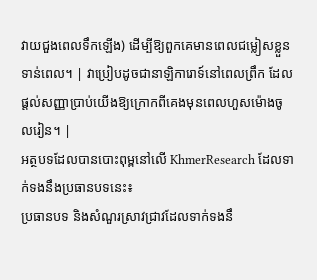វាយជួងពេលទឹកឡើង) ដើម្បីឱ្យពួកគេមានពេលជម្លៀសខ្លួនទាន់ពេល។ | វាប្រៀបដូចជានាឡិការោទ៍នៅពេលព្រឹក ដែលផ្តល់សញ្ញាប្រាប់យើងឱ្យក្រោកពីគេងមុនពេលហួសម៉ោងចូលរៀន។ |
អត្ថបទដែលបានបោះពុម្ពនៅលើ KhmerResearch ដែលទាក់ទងនឹងប្រធានបទនេះ៖
ប្រធានបទ និងសំណួរស្រាវជ្រាវដែលទាក់ទងនឹ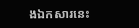ងឯកសារនេះ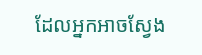ដែលអ្នកអាចស្វែង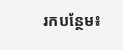រកបន្ថែម៖